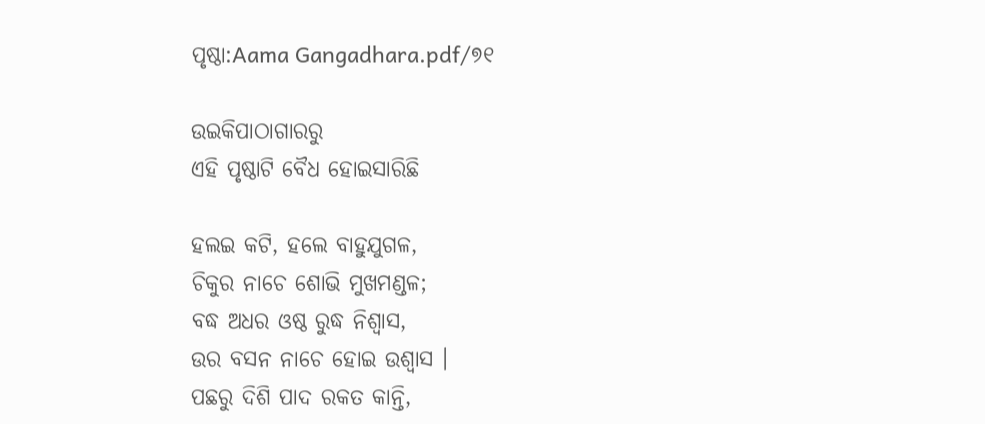ପୃଷ୍ଠା:Aama Gangadhara.pdf/୭୧

ଉଇକିପାଠାଗାର‌ରୁ
ଏହି ପୃଷ୍ଠାଟି ବୈଧ ହୋଇସାରିଛି

ହଲଇ କଟି, ହଲେ ବାହୁଯୁଗଳ,
ଚିକୁର ନାଚେ ଶୋଭି ମୁଖମଣ୍ଡଳ;
ବଦ୍ଧ ଅଧର ଓଷ୍ଠ ରୁଦ୍ଧ ନିଶ୍ୱାସ,
ଉର ବସନ ନାଚେ ହୋଇ ଉଶ୍ୱାସ ।
ପଛରୁ ଦିଶି ପାଦ ରକତ କାନ୍ତି,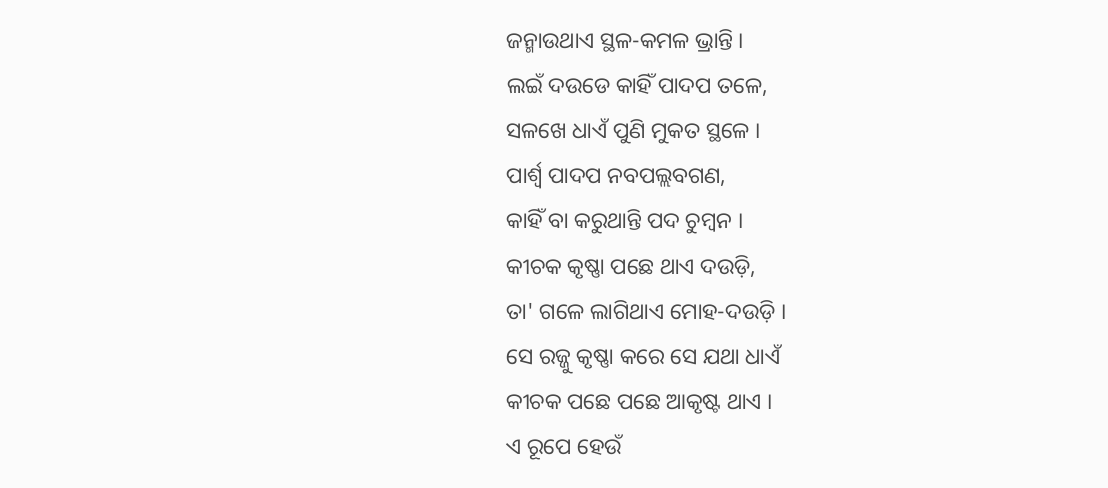ଜନ୍ମାଉଥାଏ ସ୍ଥଳ-କମଳ ଭ୍ରାନ୍ତି ।
ଲଇଁ ଦଉଡେ କାହିଁ ପାଦପ ତଳେ,
ସଳଖେ ଧାଏଁ ପୁଣି ମୁକତ ସ୍ଥଳେ ।
ପାର୍ଶ୍ୱ ପାଦପ ନବପଲ୍ଲବଗଣ,
କାହିଁ ବା କରୁଥାନ୍ତି ପଦ ଚୁମ୍ବନ ।
କୀଚକ କୃଷ୍ଣା ପଛେ ଥାଏ ଦଉଡ଼ି,
ତା' ଗଳେ ଲାଗିଥାଏ ମୋହ-ଦଉଡ଼ି ।
ସେ ରଜ୍ଜୁ କୃଷ୍ଣା କରେ ସେ ଯଥା ଧାଏଁ
କୀଚକ ପଛେ ପଛେ ଆକୃଷ୍ଟ ଥାଏ ।
ଏ ରୂପେ ହେଉଁ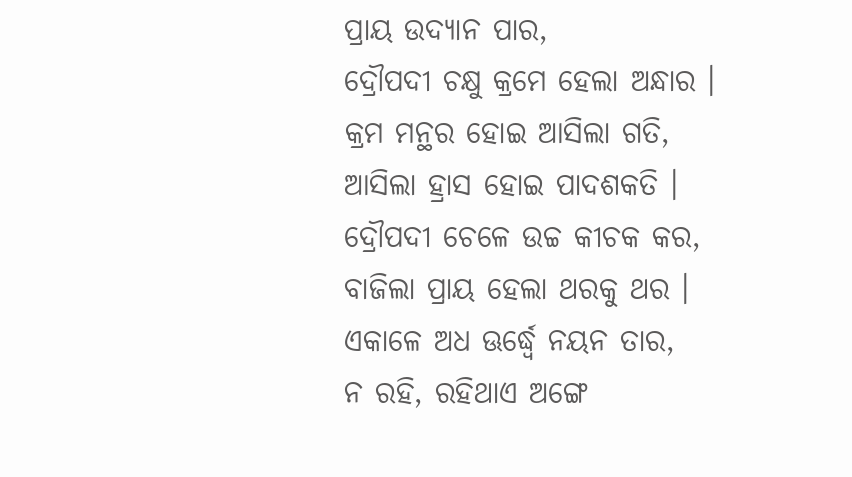ପ୍ରାୟ ଉଦ୍ୟାନ ପାର,
ଦ୍ରୌପଦୀ ଚକ୍ଷୁ କ୍ରମେ ହେଲା ଅନ୍ଧାର ।
କ୍ରମ ମନ୍ଥର ହୋଇ ଆସିଲା ଗତି,
ଆସିଲା ହ୍ରାସ ହୋଇ ପାଦଶକତି ।
ଦ୍ରୌପଦୀ ଚେଳେ ଉଚ୍ଚ କୀଚକ କର,
ବାଜିଲା ପ୍ରାୟ ହେଲା ଥରକୁ ଥର ।
ଏକାଳେ ଅଧ ଊର୍ଦ୍ଧ୍ୱେ ନୟନ ତାର,
ନ ରହି, ରହିଥାଏ ଅଙ୍ଗେ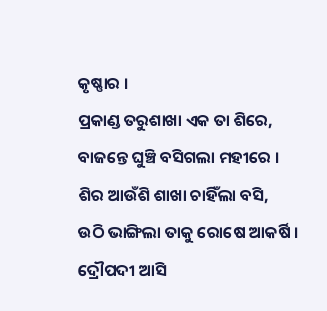କୃଷ୍ଣାର ।
ପ୍ରକାଣ୍ଡ ତରୁଶାଖା ଏକ ତା ଶିରେ,
ବାଜନ୍ତେ ଘୁଞ୍ଚି ବସିଗଲା ମହୀରେ ।
ଶିର ଆଉଁଶି ଶାଖା ଚାହିଁଲା ବସି,
ଉଠି ଭାଙ୍ଗିଲା ତାକୁ ରୋଷେ ଆକର୍ଷି ।
ଦ୍ରୌପଦୀ ଆସି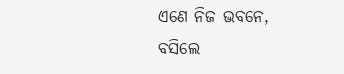ଏଣେ ନିଜ ଭବନେ,
ବସିଲେ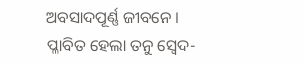ଅବସାଦପୂର୍ଣ୍ଣ ଜୀବନେ ।
ପ୍ଳାବିତ ହେଲା ତନୁ ସ୍ୱେଦ-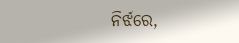ନିର୍ଝରେ,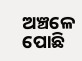ଅଞ୍ଚଳେ ପୋଛି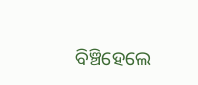ବିଞ୍ଚିହେଲେ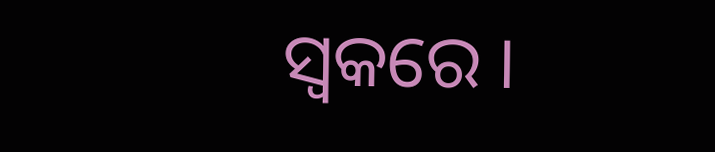ସ୍ୱକରେ ।